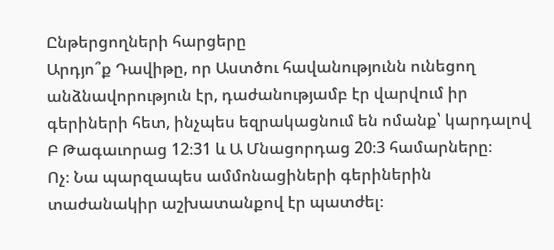Ընթերցողների հարցերը
Արդյո՞ք Դավիթը, որ Աստծու հավանությունն ունեցող անձնավորություն էր, դաժանությամբ էր վարվում իր գերիների հետ, ինչպես եզրակացնում են ոմանք՝ կարդալով Բ Թագաւորաց 12։31 և Ա Մնացորդաց 20։3 համարները։
Ոչ։ Նա պարզապես ամմոնացիների գերիներին տաժանակիր աշխատանքով էր պատժել։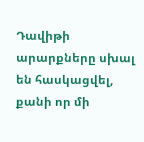Դավիթի արարքները սխալ են հասկացվել, քանի որ մի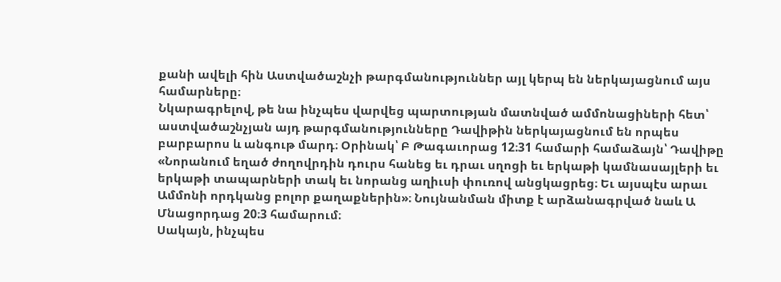քանի ավելի հին Աստվածաշնչի թարգմանություններ այլ կերպ են ներկայացնում այս համարները։
Նկարագրելով, թե նա ինչպես վարվեց պարտության մատնված ամմոնացիների հետ՝ աստվածաշնչյան այդ թարգմանությունները Դավիթին ներկայացնում են որպես բարբարոս և անգութ մարդ։ Օրինակ՝ Բ Թագաւորաց 12։31 համարի համաձայն՝ Դավիթը «Նորանում եղած ժողովրդին դուրս հանեց եւ դրաւ սղոցի եւ երկաթի կամնասայլերի եւ երկաթի տապարների տակ եւ նորանց աղիւսի փուռով անցկացրեց։ Եւ այսպէս արաւ Ամմոնի որդկանց բոլոր քաղաքներին»։ Նույնանման միտք է արձանագրված նաև Ա Մնացորդաց 20։3 համարում։
Սակայն, ինչպես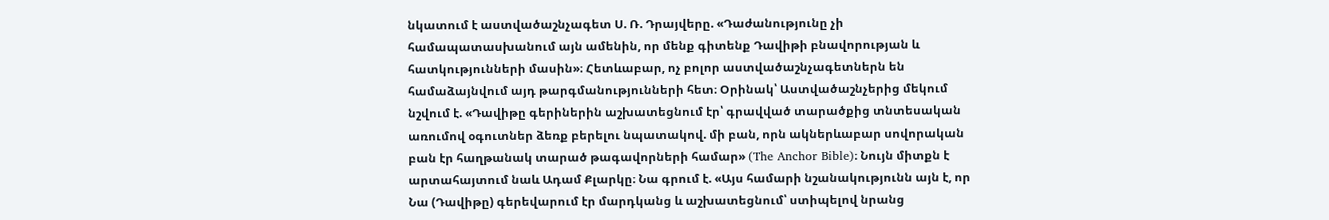նկատում է աստվածաշնչագետ Ս. Ռ. Դրայվերը. «Դաժանությունը չի համապատասխանում այն ամենին, որ մենք գիտենք Դավիթի բնավորության և հատկությունների մասին»։ Հետևաբար, ոչ բոլոր աստվածաշնչագետներն են համաձայնվում այդ թարգմանությունների հետ։ Օրինակ՝ Աստվածաշնչերից մեկում նշվում է. «Դավիթը գերիներին աշխատեցնում էր՝ գրավված տարածքից տնտեսական առումով օգուտներ ձեռք բերելու նպատակով. մի բան, որն ակներևաբար սովորական բան էր հաղթանակ տարած թագավորների համար» (The Anchor Bible)։ Նույն միտքն է արտահայտում նաև Ադամ Քլարկը։ Նա գրում է. «Այս համարի նշանակությունն այն է, որ Նա (Դավիթը) գերեվարում էր մարդկանց և աշխատեցնում՝ ստիպելով նրանց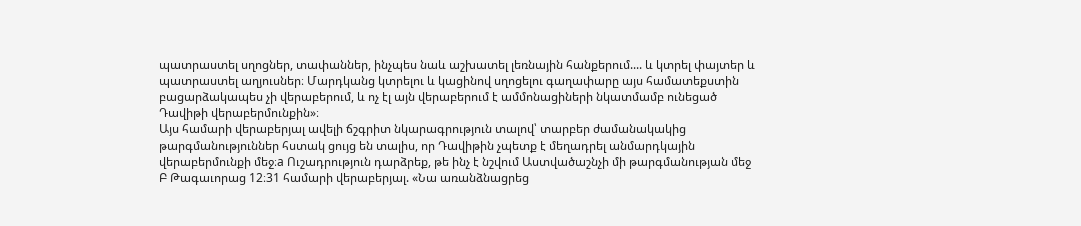պատրաստել սղոցներ, տափաններ, ինչպես նաև աշխատել լեռնային հանքերում.... և կտրել փայտեր և պատրաստել աղյուսներ։ Մարդկանց կտրելու և կացինով սղոցելու գաղափարը այս համատեքստին բացարձակապես չի վերաբերում, և ոչ էլ այն վերաբերում է ամմոնացիների նկատմամբ ունեցած Դավիթի վերաբերմունքին»։
Այս համարի վերաբերյալ ավելի ճշգրիտ նկարագրություն տալով՝ տարբեր ժամանակակից թարգմանություններ հստակ ցույց են տալիս, որ Դավիթին չպետք է մեղադրել անմարդկային վերաբերմունքի մեջ։a Ուշադրություն դարձրեք, թե ինչ է նշվում Աստվածաշնչի մի թարգմանության մեջ Բ Թագաւորաց 12։31 համարի վերաբերյալ. «Նա առանձնացրեց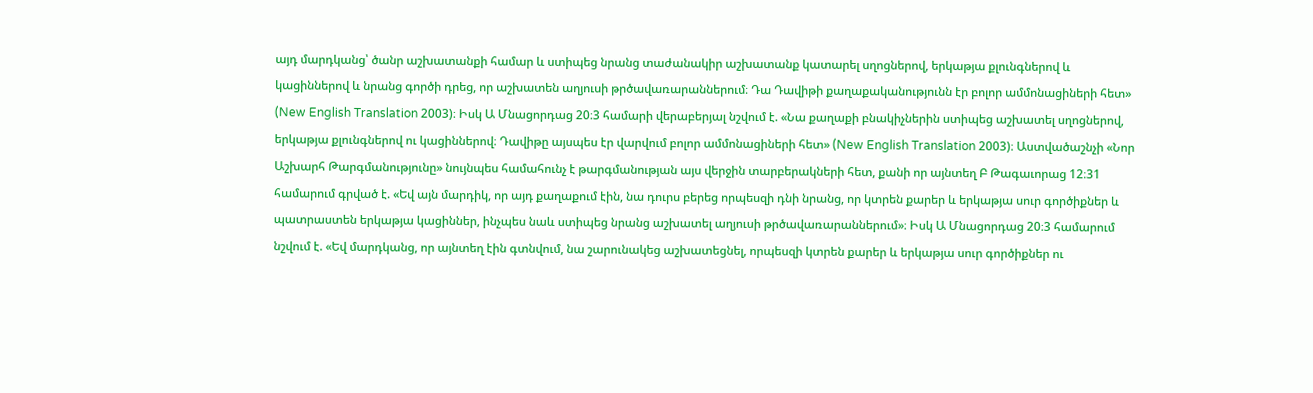այդ մարդկանց՝ ծանր աշխատանքի համար և ստիպեց նրանց տաժանակիր աշխատանք կատարել սղոցներով, երկաթյա քլունգներով և կացիններով և նրանց գործի դրեց, որ աշխատեն աղյուսի թրծավառարաններում։ Դա Դավիթի քաղաքականությունն էր բոլոր ամմոնացիների հետ» (New English Translation 2003)։ Իսկ Ա Մնացորդաց 20։3 համարի վերաբերյալ նշվում է. «Նա քաղաքի բնակիչներին ստիպեց աշխատել սղոցներով, երկաթյա քլունգներով ու կացիններով։ Դավիթը այսպես էր վարվում բոլոր ամմոնացիների հետ» (New English Translation 2003)։ Աստվածաշնչի «Նոր Աշխարհ Թարգմանությունը» նույնպես համահունչ է թարգմանության այս վերջին տարբերակների հետ, քանի որ այնտեղ Բ Թագաւորաց 12։31 համարում գրված է. «Եվ այն մարդիկ, որ այդ քաղաքում էին, նա դուրս բերեց որպեսզի դնի նրանց, որ կտրեն քարեր և երկաթյա սուր գործիքներ և պատրաստեն երկաթյա կացիններ, ինչպես նաև ստիպեց նրանց աշխատել աղյուսի թրծավառարաններում»։ Իսկ Ա Մնացորդաց 20։3 համարում նշվում է. «Եվ մարդկանց, որ այնտեղ էին գտնվում, նա շարունակեց աշխատեցնել, որպեսզի կտրեն քարեր և երկաթյա սուր գործիքներ ու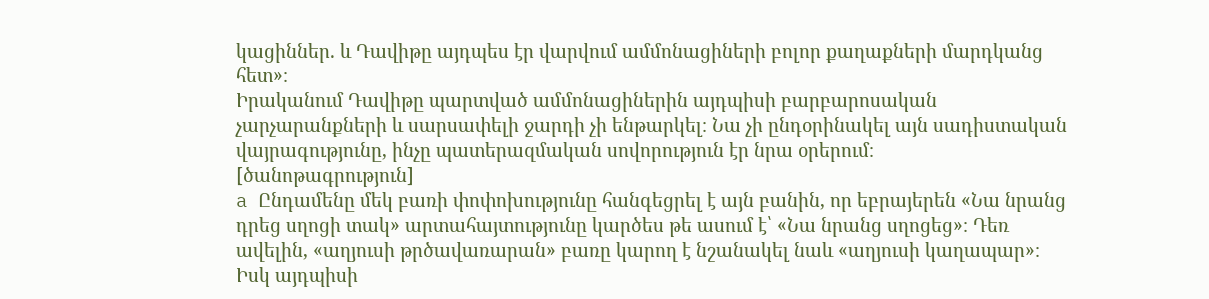կացիններ. և Դավիթը այդպես էր վարվում ամմոնացիների բոլոր քաղաքների մարդկանց հետ»։
Իրականում Դավիթը պարտված ամմոնացիներին այդպիսի բարբարոսական չարչարանքների և սարսափելի ջարդի չի ենթարկել։ Նա չի ընդօրինակել այն սադիստական վայրագությունը, ինչը պատերազմական սովորություն էր նրա օրերում։
[ծանոթագրություն]
a Ընդամենը մեկ բառի փոփոխությունը հանգեցրել է այն բանին, որ եբրայերեն «Նա նրանց դրեց սղոցի տակ» արտահայտությունը կարծես թե ասում է՝ «Նա նրանց սղոցեց»։ Դեռ ավելին, «աղյուսի թրծավառարան» բառը կարող է նշանակել նաև «աղյուսի կաղապար»։ Իսկ այդպիսի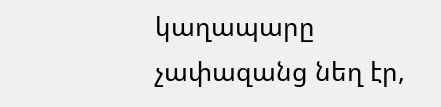կաղապարը չափազանց նեղ էր,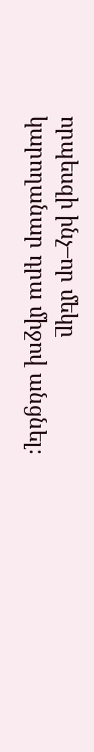որպեսզի ինչ–որ մեկը կարողանար դրա միջով անցնել։